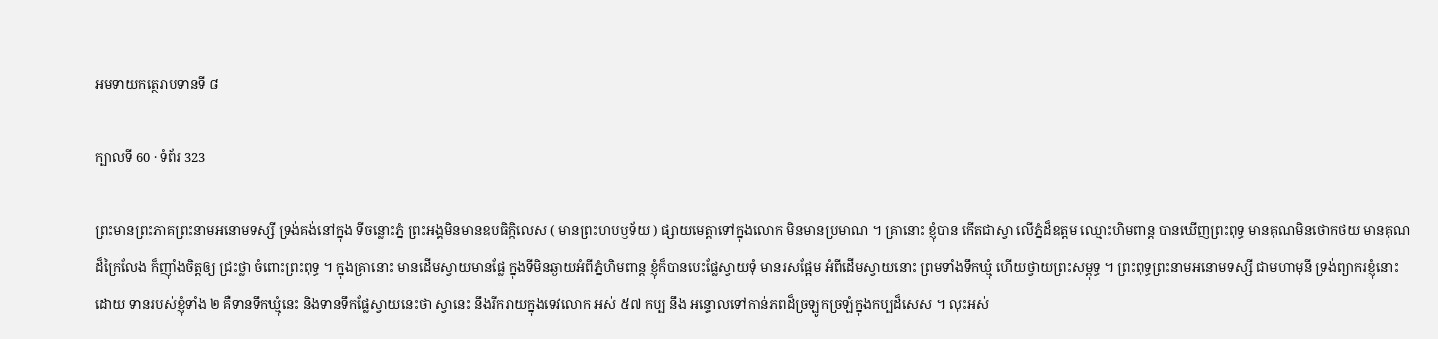អមទាយកត្ថេរាបទានទី ៨

ក្បាលទី 60 · ទំព័រ 323

ព្រះមានព្រះភាគព្រះនាមអនោមទស្សី ទ្រង់គង់នៅក្នុង ទីចន្លោះភ្នំ ព្រះអង្គមិនមានឧបធិក្កិលេស ( មានព្រះហបឫទ័យ ) ផ្សាយមេត្តាទៅក្នុងលោក មិនមានប្រមាណ ។ គ្រានោះ ខ្ញុំបាន កើតជាស្វា លើភ្នំដ៏ឧត្តម ឈ្មោះហិមពាន្ត បានឃើញព្រះពុទ្ធ មានគុណមិនថោកថយ មានគុណដ៏ក្រៃលែង ក៏ញ៉ាំងចិត្តឲ្យ ជ្រះថ្លា ចំពោះព្រះពុទ្ធ ។ ក្នុងគ្រានោះ មានដើមស្វាយមានផ្លែ ក្នុងទីមិនឆ្ងាយអំពីភ្នំហិមពាន្ត ខ្ញុំក៏បានបេះផ្លែស្វាយទុំ មានរសផ្អែម អំពីដើមស្វាយនោះ ព្រមទាំងទឹកឃ្មុំ ហើយថ្វាយព្រះសម្ពុទ្ធ ។ ព្រះពុទ្ធព្រះនាមអនោមទស្សី ជាមហាមុនី ទ្រង់ព្យាករខ្ញុំនោះដោយ ទានរបស់ខ្ញុំទាំង ២ គឺទានទឹកឃ្មុំនេះ និងទានទឹកផ្លែស្វាយនេះថា ស្វានេះ នឹងរីករាយក្នុងទេវលោក អស់ ៥៧ កប្ប នឹង អន្ទោលទៅកាន់ភពដ៏ច្រឡូកច្រឡំក្នុងកប្បដ៏សេស ។ លុះអស់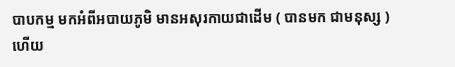បាបកម្ម មកអំពីអបាយភូមិ មានអសុរកាយជាដើម ( បានមក ជាមនុស្ស ) ហើយ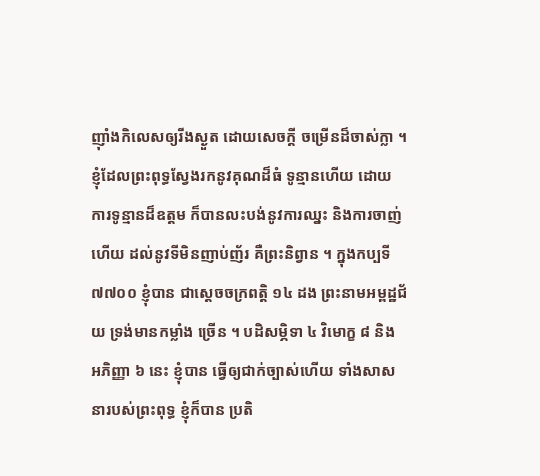ញ៉ាំងកិលេសឲ្យរីងស្ងួត ដោយសេចក្តី ចម្រើនដ៏ចាស់ក្លា ។ ខ្ញុំដែលព្រះពុទ្ធស្វែងរកនូវគុណដ៏ធំ ទូន្មានហើយ ដោយ ការទូន្មានដ៏ឧត្តម ក៏បានលះបង់នូវការឈ្នះ និងការចាញ់ ហើយ ដល់នូវទីមិនញាប់ញ័រ គឺព្រះនិព្វាន ។ ក្នុងកប្បទី ៧៧០០ ខ្ញុំបាន ជាស្តេចចក្រពត្តិ ១៤ ដង ព្រះនាមអម្ពដ្ឋជ័យ ទ្រង់មានកម្លាំង ច្រើន ។ បដិសម្ភិទា ៤ វិមោក្ខ ៨ និង អភិញ្ញា ៦ នេះ ខ្ញុំបាន ធ្វើឲ្យជាក់ច្បាស់ហើយ ទាំងសាសនារបស់ព្រះពុទ្ធ ខ្ញុំក៏បាន ប្រតិ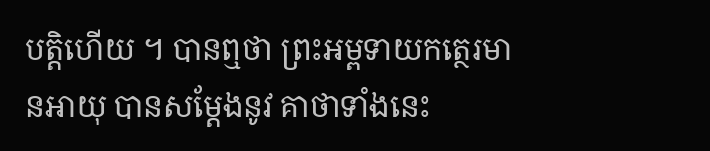បត្តិហើយ ។ បានឮថា ព្រះអម្ពទាយកត្ថេរមានអាយុ បានសម្តែងនូវ គាថាទាំងនេះ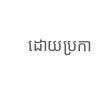ដោយប្រកា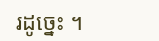រដូច្នេះ ។